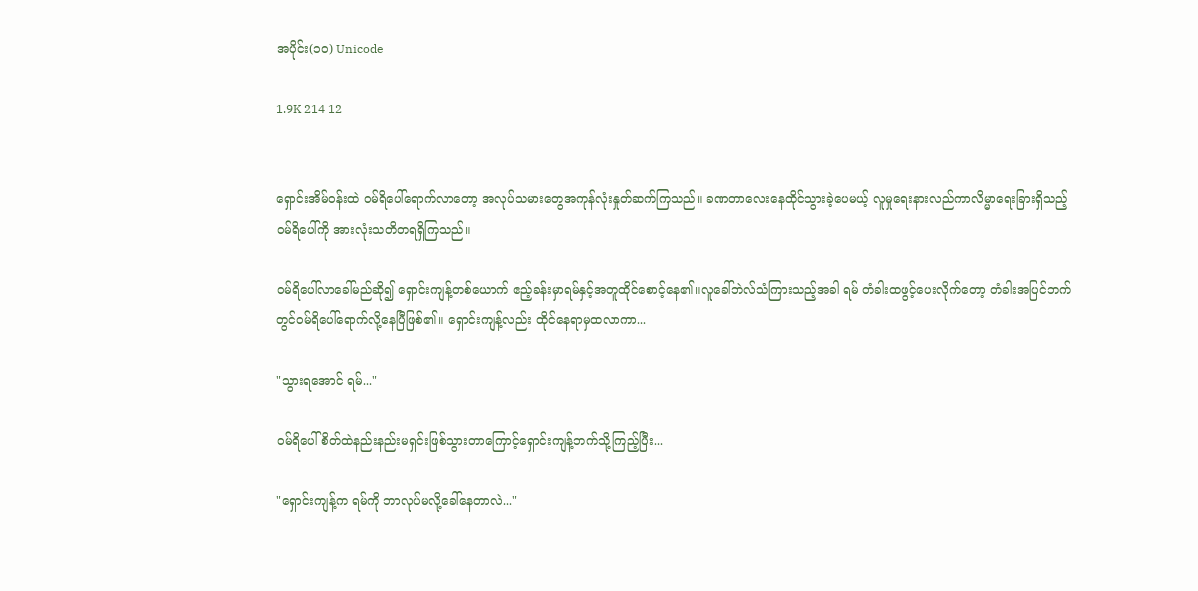အပိုင်း(၁၀) Unicode

1.9K 214 12


ရှောင်းအိမ်ဝန်းထဲ ဝမ်ရိပေါ်ရောက်လာတော့ အလုပ်သမားတွေအကုန်လုံးနှုတ်ဆက်ကြသည်။ ခဏတာလေးနေထိုင်သွားခဲ့ပေမယ့် လူမှုရေးနားလည်ကာလိမ္မာရေးခြားရှိသည့် ဝမ်ရိပေါ်ကို အားလုံးသတိတရရှိကြသည်။

ဝမ်ရိပေါ်လာခေါ်မည်ဆို၍ ရှောင်းကျန့်တစ်ယောက် ဧည့်ခန်းမှာရမ်နှင့်အတူထိုင်စောင့်နေ၏။လူခေါ်ဘဲလ်သံကြားသည့်အခါ ရမ် တံခါးထဖွင့်ပေးလိုက်တော့ တံခါးအပြင်ဘက်တွင်ဝမ်ရိပေါ်ရောက်လို့နေပြီဖြစ်၏။ ရှောင်းကျန့်လည်း ထိုင်နေရာမှထလာကာ...

"သွားရအောင် ရမ်..."

ဝမ်ရိပေါ် စိတ်ထဲနည်းနည်းမရှင်းဖြစ်သွားတာကြောင့်ရှောင်းကျန့်ဘက်သို့ကြည့်ပြီး...

"ရှောင်းကျန့်က ရမ်ကို ဘာလုပ်မလို့ခေါ်နေတာလဲ..."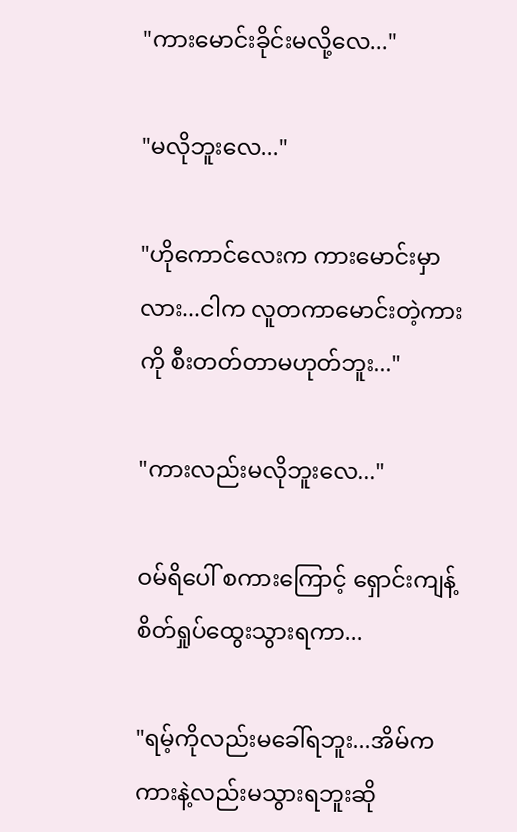"ကားမောင်းခိုင်းမလို့လေ..."

"မလိုဘူးလေ..."

"ဟိုကောင်လေးက ကားမောင်းမှာလား...ငါက လူတကာမောင်းတဲ့ကားကို စီးတတ်တာမဟုတ်ဘူး..."

"ကားလည်းမလိုဘူးလေ..."

ဝမ်ရိပေါ် စကားကြောင့် ရှောင်းကျန့် စိတ်ရှုပ်ထွေးသွားရကာ...

"ရမ့်ကိုလည်းမခေါ်ရဘူး...အိမ်ကကားနဲ့လည်းမသွားရဘူးဆို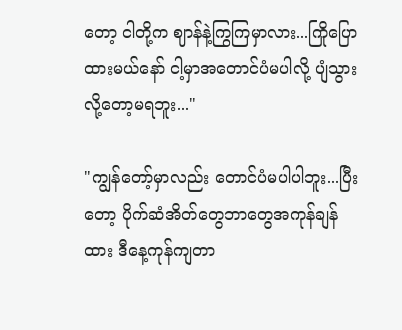တော့ ငါတို့က ဈာန်နဲ့ကြွကြမှာလား...ကြိုပြောထားမယ်နော် ငါ့မှာအတောင်ပံမပါလို့ ပျံသွားလို့တော့မရဘူး..."

"ကျွန်တော့်မှာလည်း တောင်ပံမပါပါဘူး...ပြီးတော့ ပိုက်ဆံအိတ်တွေဘာတွေအကုန်ချန်ထား ဒီနေ့ကုန်ကျတာ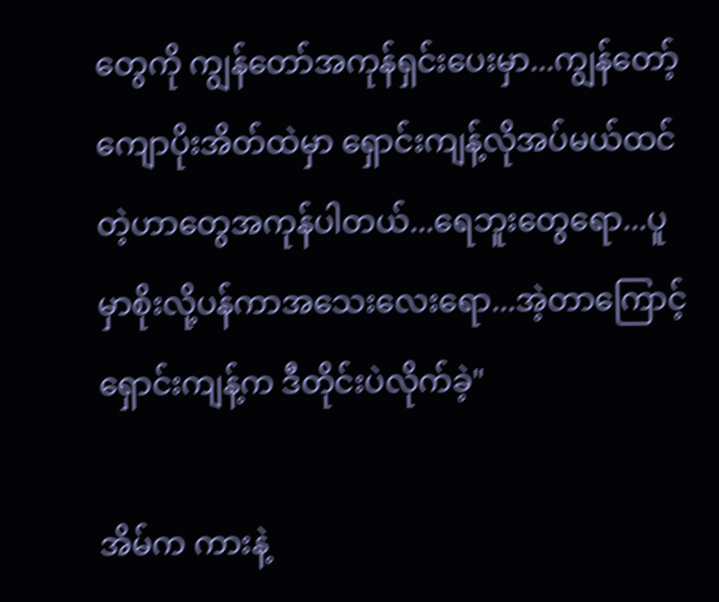တွေကို ကျွန်တော်အကုန်ရှင်းပေးမှာ...ကျွန်တော့်ကျောပိုးအိတ်ထဲမှာ ရှောင်းကျန့်လိုအပ်မယ်ထင်တဲ့ဟာတွေအကုန်ပါတယ်...ရေဘူးတွေရော...ပူမှာစိုးလို့ပန်ကာအသေးလေးရော...အဲ့တာကြောင့် ရှောင်းကျန့်က ဒီတိုင်းပဲလိုက်ခဲ့"

အိမ်က ကားနဲ့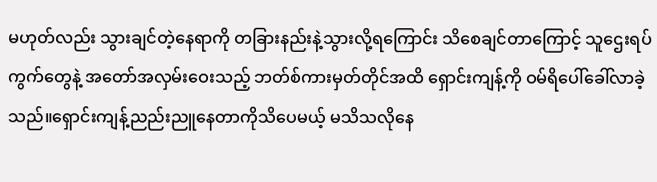မဟုတ်လည်း သွားချင်တဲ့နေရာကို တခြားနည်းနဲ့သွားလို့ရကြောင်း သိစေချင်တာကြောင့် သူဌေးရပ်ကွက်တွေနဲ့ အတော်အလှမ်းဝေးသည့် ဘတ်စ်ကားမှတ်တိုင်အထိ ရှောင်းကျန့်ကို ဝမ်ရိပေါ်ခေါ်လာခဲ့သည်။ရှောင်းကျန့်ညည်းညူနေတာကိုသိပေမယ့် မသိသလိုနေ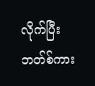လိုက်ပြီး ဘတ်စ်ကား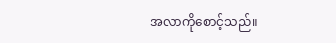အလာကိုစောင့်သည်။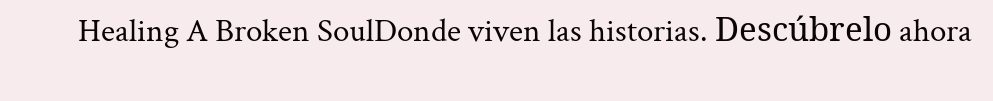Healing A Broken SoulDonde viven las historias. Descúbrelo ahora